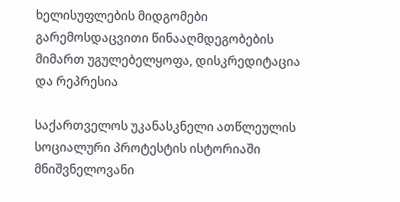ხელისუფლების მიდგომები გარემოსდაცვითი წინააღმდეგობების მიმართ უგულებელყოფა, დისკრედიტაცია და რეპრესია

საქართველოს უკანასკნელი ათწლეულის სოციალური პროტესტის ისტორიაში მნიშვნელოვანი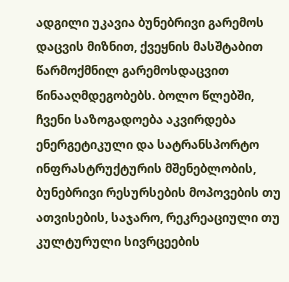ადგილი უკავია ბუნებრივი გარემოს დაცვის მიზნით, ქვეყნის მასშტაბით წარმოქმნილ გარემოსდაცვით წინააღმდეგობებს. ბოლო წლებში, ჩვენი საზოგადოება აკვირდება ენერგეტიკული და სატრანსპორტო ინფრასტრუქტურის მშენებლობის, ბუნებრივი რესურსების მოპოვების თუ ათვისების, საჯარო, რეკრეაციული თუ კულტურული სივრცეების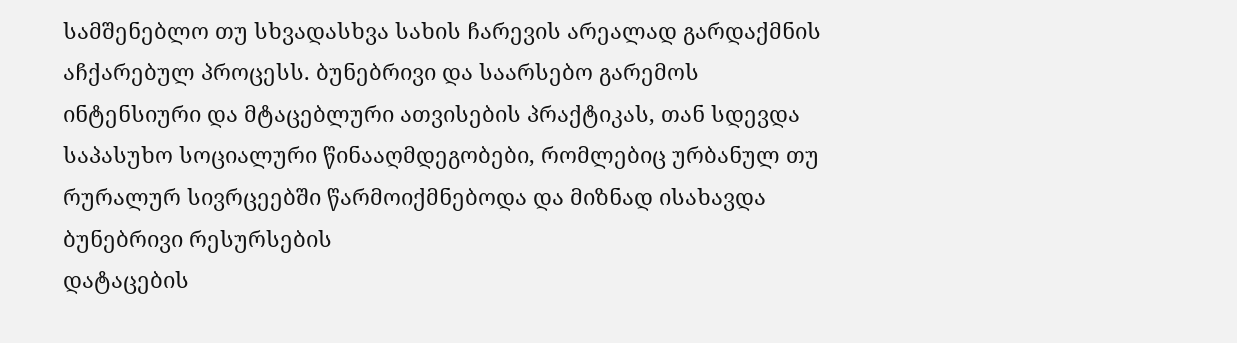სამშენებლო თუ სხვადასხვა სახის ჩარევის არეალად გარდაქმნის აჩქარებულ პროცესს. ბუნებრივი და საარსებო გარემოს ინტენსიური და მტაცებლური ათვისების პრაქტიკას, თან სდევდა საპასუხო სოციალური წინააღმდეგობები, რომლებიც ურბანულ თუ რურალურ სივრცეებში წარმოიქმნებოდა და მიზნად ისახავდა ბუნებრივი რესურსების
დატაცების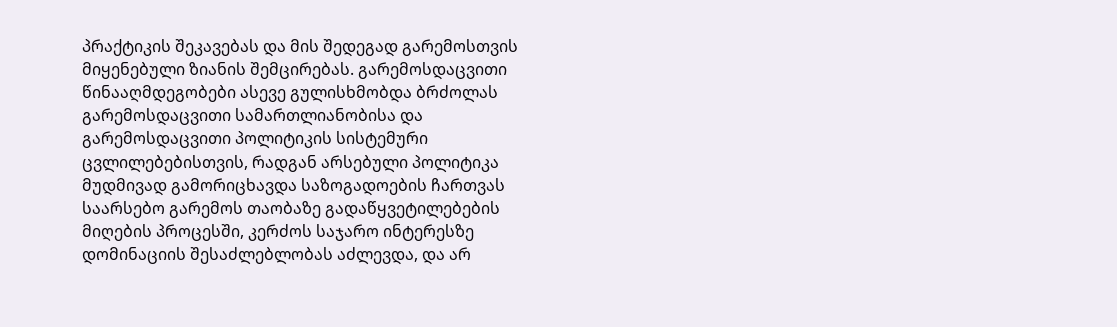პრაქტიკის შეკავებას და მის შედეგად გარემოსთვის მიყენებული ზიანის შემცირებას. გარემოსდაცვითი წინააღმდეგობები ასევე გულისხმობდა ბრძოლას გარემოსდაცვითი სამართლიანობისა და გარემოსდაცვითი პოლიტიკის სისტემური ცვლილებებისთვის, რადგან არსებული პოლიტიკა მუდმივად გამორიცხავდა საზოგადოების ჩართვას საარსებო გარემოს თაობაზე გადაწყვეტილებების მიღების პროცესში, კერძოს საჯარო ინტერესზე დომინაციის შესაძლებლობას აძლევდა, და არ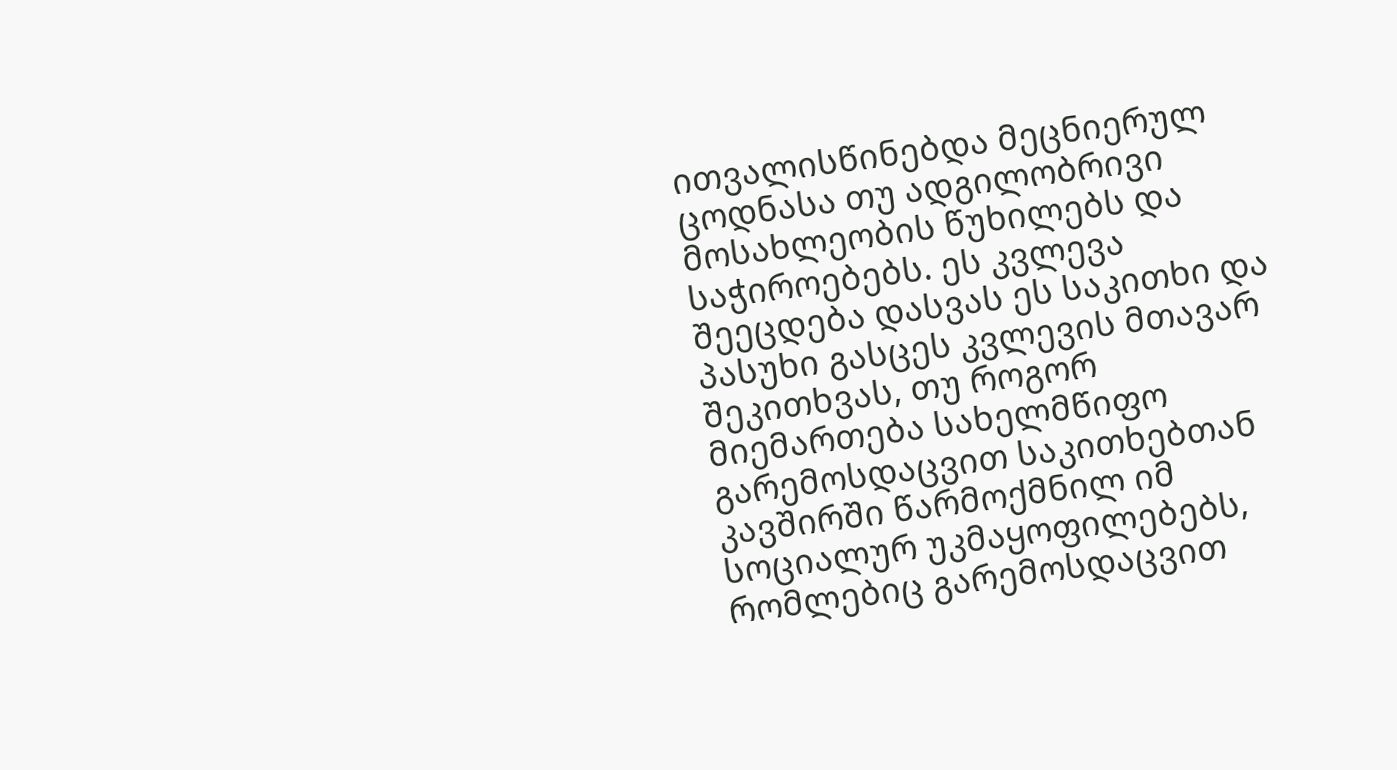ითვალისწინებდა მეცნიერულ ცოდნასა თუ ადგილობრივი მოსახლეობის წუხილებს და საჭიროებებს. ეს კვლევა შეეცდება დასვას ეს საკითხი და პასუხი გასცეს კვლევის მთავარ შეკითხვას, თუ როგორ მიემართება სახელმწიფო გარემოსდაცვით საკითხებთან კავშირში წარმოქმნილ იმ სოციალურ უკმაყოფილებებს, რომლებიც გარემოსდაცვით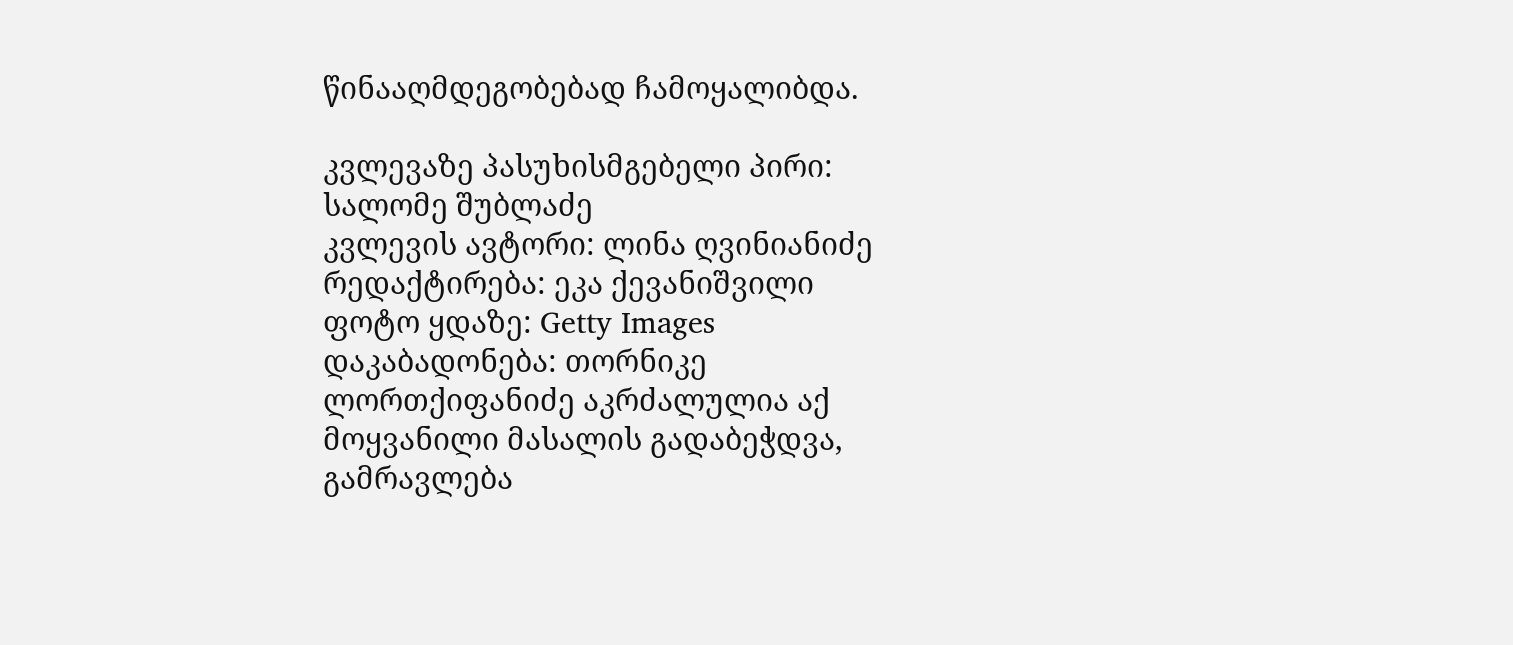წინააღმდეგობებად ჩამოყალიბდა.

კვლევაზე პასუხისმგებელი პირი: სალომე შუბლაძე
კვლევის ავტორი: ლინა ღვინიანიძე
რედაქტირება: ეკა ქევანიშვილი
ფოტო ყდაზე: Getty Images
დაკაბადონება: თორნიკე ლორთქიფანიძე აკრძალულია აქ მოყვანილი მასალის გადაბეჭდვა, გამრავლება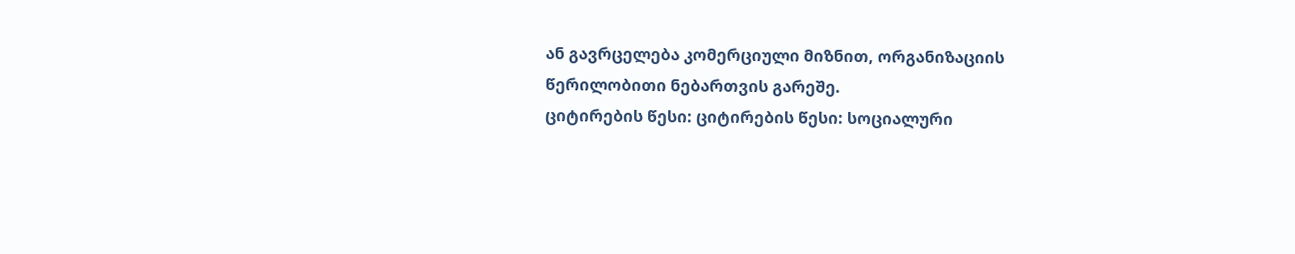ან გავრცელება კომერციული მიზნით, ორგანიზაციის წერილობითი ნებართვის გარეშე.
ციტირების წესი: ციტირების წესი: სოციალური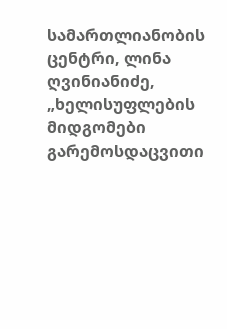სამართლიანობის ცენტრი, ლინა ღვინიანიძე, „ხელისუფლების მიდგომები გარემოსდაცვითი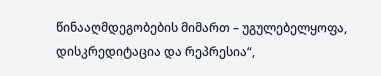წინააღმდეგობების მიმართ – უგულებელყოფა, დისკრედიტაცია და რეპრესია“,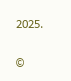2025.

©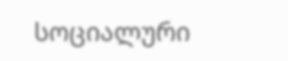სოციალური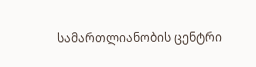სამართლიანობის ცენტრი